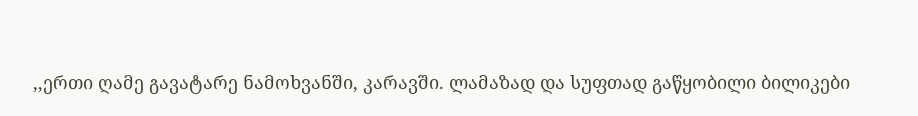,,ერთი ღამე გავატარე ნამოხვანში, კარავში. ლამაზად და სუფთად გაწყობილი ბილიკები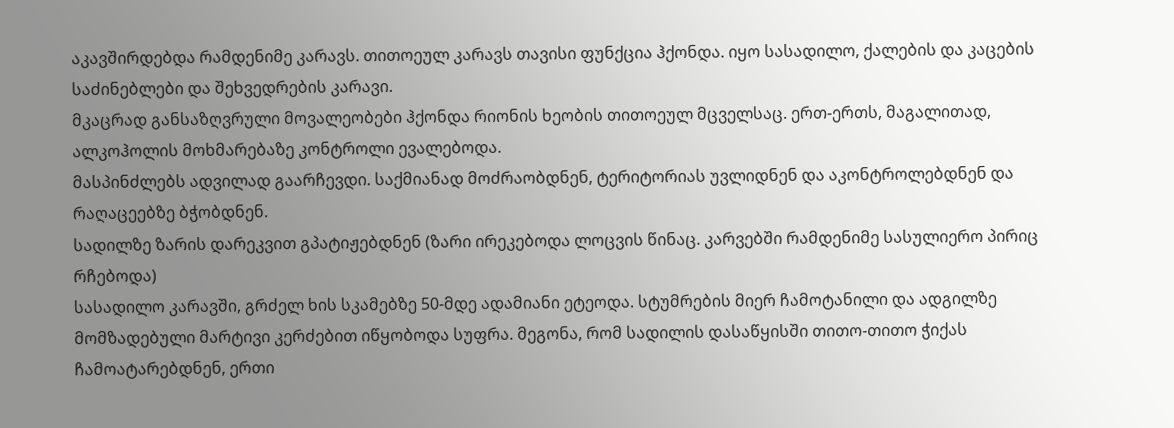აკავშირდებდა რამდენიმე კარავს. თითოეულ კარავს თავისი ფუნქცია ჰქონდა. იყო სასადილო, ქალების და კაცების საძინებლები და შეხვედრების კარავი.
მკაცრად განსაზღვრული მოვალეობები ჰქონდა რიონის ხეობის თითოეულ მცველსაც. ერთ-ერთს, მაგალითად, ალკოჰოლის მოხმარებაზე კონტროლი ევალებოდა.
მასპინძლებს ადვილად გაარჩევდი. საქმიანად მოძრაობდნენ, ტერიტორიას უვლიდნენ და აკონტროლებდნენ და რაღაცეებზე ბჭობდნენ.
სადილზე ზარის დარეკვით გპატიჟებდნენ (ზარი ირეკებოდა ლოცვის წინაც. კარვებში რამდენიმე სასულიერო პირიც რჩებოდა)
სასადილო კარავში, გრძელ ხის სკამებზე 50-მდე ადამიანი ეტეოდა. სტუმრების მიერ ჩამოტანილი და ადგილზე მომზადებული მარტივი კერძებით იწყობოდა სუფრა. მეგონა, რომ სადილის დასაწყისში თითო-თითო ჭიქას ჩამოატარებდნენ, ერთი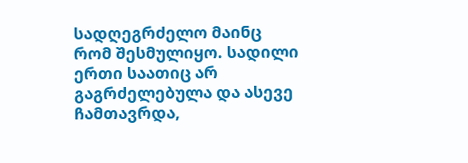სადღეგრძელო მაინც რომ შესმულიყო. სადილი ერთი საათიც არ გაგრძელებულა და ასევე ჩამთავრდა,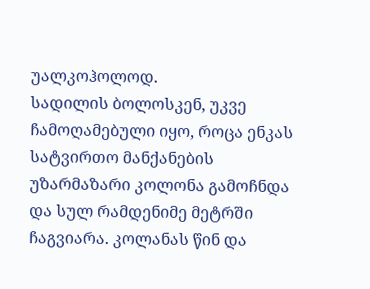უალკოჰოლოდ.
სადილის ბოლოსკენ, უკვე ჩამოღამებული იყო, როცა ენკას სატვირთო მანქანების უზარმაზარი კოლონა გამოჩნდა და სულ რამდენიმე მეტრში ჩაგვიარა. კოლანას წინ და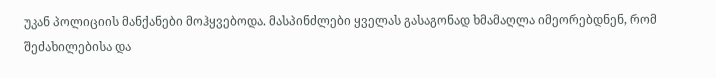უკან პოლიციის მანქანები მოჰყვებოდა. მასპინძლები ყველას გასაგონად ხმამაღლა იმეორებდნენ, რომ შეძახილებისა და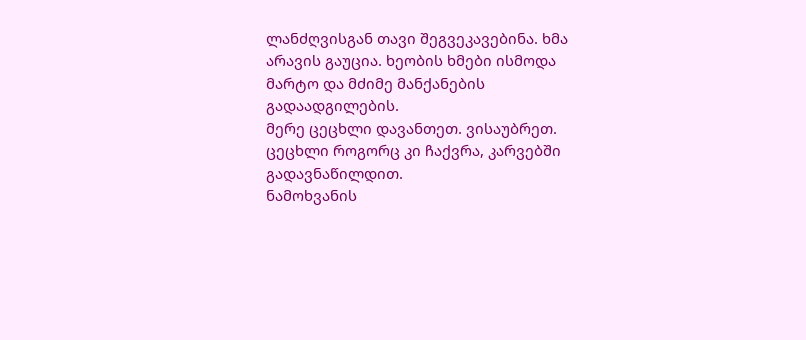ლანძღვისგან თავი შეგვეკავებინა. ხმა არავის გაუცია. ხეობის ხმები ისმოდა მარტო და მძიმე მანქანების გადაადგილების.
მერე ცეცხლი დავანთეთ. ვისაუბრეთ. ცეცხლი როგორც კი ჩაქვრა, კარვებში გადავნაწილდით.
ნამოხვანის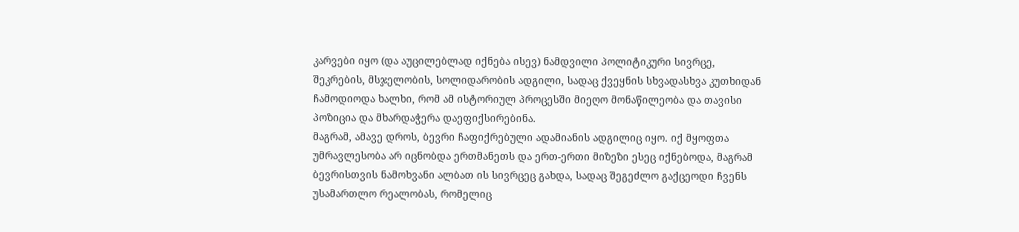კარვები იყო (და აუცილებლად იქნება ისევ) ნამდვილი პოლიტიკური სივრცე, შეკრების, მსჯელობის, სოლიდარობის ადგილი, სადაც ქვეყნის სხვადასხვა კუთხიდან ჩამოდიოდა ხალხი, რომ ამ ისტორიულ პროცესში მიეღო მონაწილეობა და თავისი პოზიცია და მხარდაჭერა დაეფიქსირებინა.
მაგრამ, ამავე დროს, ბევრი ჩაფიქრებული ადამიანის ადგილიც იყო. იქ მყოფთა უმრავლესობა არ იცნობდა ერთმანეთს და ერთ-ერთი მიზეზი ესეც იქნებოდა, მაგრამ ბევრისთვის ნამოხვანი ალბათ ის სივრცეც გახდა, სადაც შეგეძლო გაქცეოდი ჩვენს უსამართლო რეალობას, რომელიც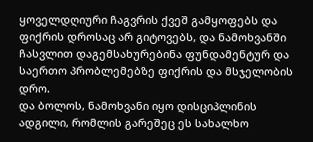ყოველდღიური ჩაგვრის ქვეშ გამყოფებს და ფიქრის დროსაც არ გიტოვებს, და ნამოხვანში ჩასვლით დაგემსახურებინა ფუნდამენტურ და საერთო პრობლემებზე ფიქრის და მსჯელობის დრო.
და ბოლოს, ნამოხვანი იყო დისციპლინის ადგილი, რომლის გარეშეც ეს სახალხო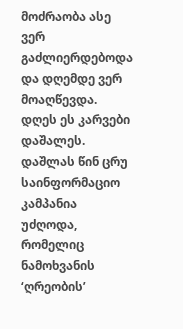მოძრაობა ასე ვერ გაძლიერდებოდა და დღემდე ვერ მოაღწევდა.
დღეს ეს კარვები დაშალეს. დაშლას წინ ცრუ საინფორმაციო კამპანია უძღოდა, რომელიც ნამოხვანის ‘ღრეობის’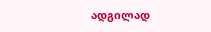ადგილად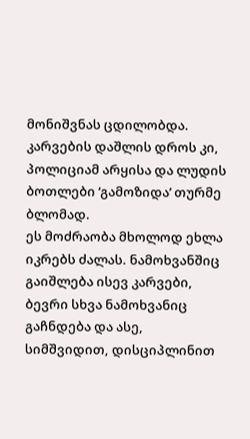მონიშვნას ცდილობდა. კარვების დაშლის დროს კი, პოლიციამ არყისა და ლუდის ბოთლები ‘გამოზიდა’ თურმე ბლომად.
ეს მოძრაობა მხოლოდ ეხლა იკრებს ძალას. ნამოხვანშიც გაიშლება ისევ კარვები, ბევრი სხვა ნამოხვანიც გაჩნდება და ასე, სიმშვიდით, დისციპლინით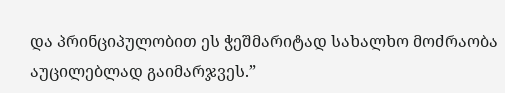და პრინციპულობით ეს ჭეშმარიტად სახალხო მოძრაობა აუცილებლად გაიმარჯვეს.”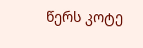წერს კოტე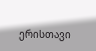ერისთავი